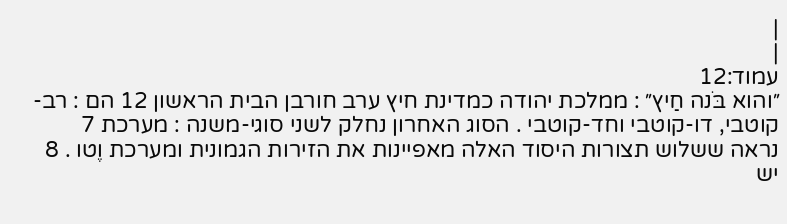|
|
עמוד:12
״והוא בֹּנה חַיץ״ : ממלכת יהודה כמדינת חיץ ערב חורבן הבית הראשון 12 הם : רב-קוטבי, דו-קוטבי וחד-קוטבי . הסוג האחרון נחלק לשני סוגי-משנה : מערכת 7 נראה ששלוש תצורות היסוד האלה מאפיינות את הזירות הגמונית ומערכת וֶטו . 8 יש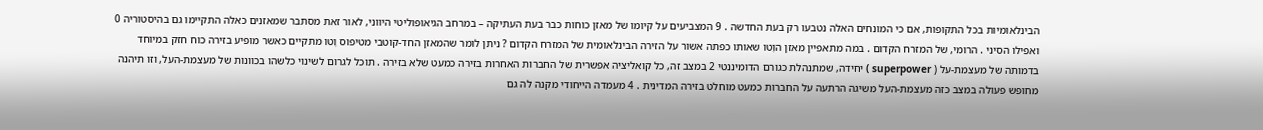הבינלאומיות בכל התקופות, אם כי המונחים האלה נטבעו רק בעת החדשה . 9 המצביעים על קיומו של מאזן כוחות כבר בעת העתיקה – במרחב הגיאופוליטי היווני, לאור זאת מסתבר שמאזנים כאלה התקיימו גם בהיסטוריה 0 ואפילו הסיני . הרומי, של המזרח הקדום . במה מתאפיין מאזן הוֶטו שאותו כפתה אשור על הזירה הבינלאומית של המזרח הקדום ? ניתן לומר שהמאזן החד-קוטבי מטיפוס וֶטו מתקיים כאשר מופיע בזירה כוח חזק במיוחד בדמותה של מעצמת-על ( superpower ) יחידה, שמתנהלת כגורם הדומיננטי 2 במצב זה, כל קואליציה אפשרית של החברות האחרות בזירה כמעט שלא בזירה . תוכל לגרום לשינוי כלשהו בכוונות של מעצמת-העל, וזו תיהנה מחופש פעולה במצב כזה מעצמת-העל משיגה הרתעה על החברות כמעט מוחלט בזירה המדינית . 4 מעמדה הייחודי מקנה לה גם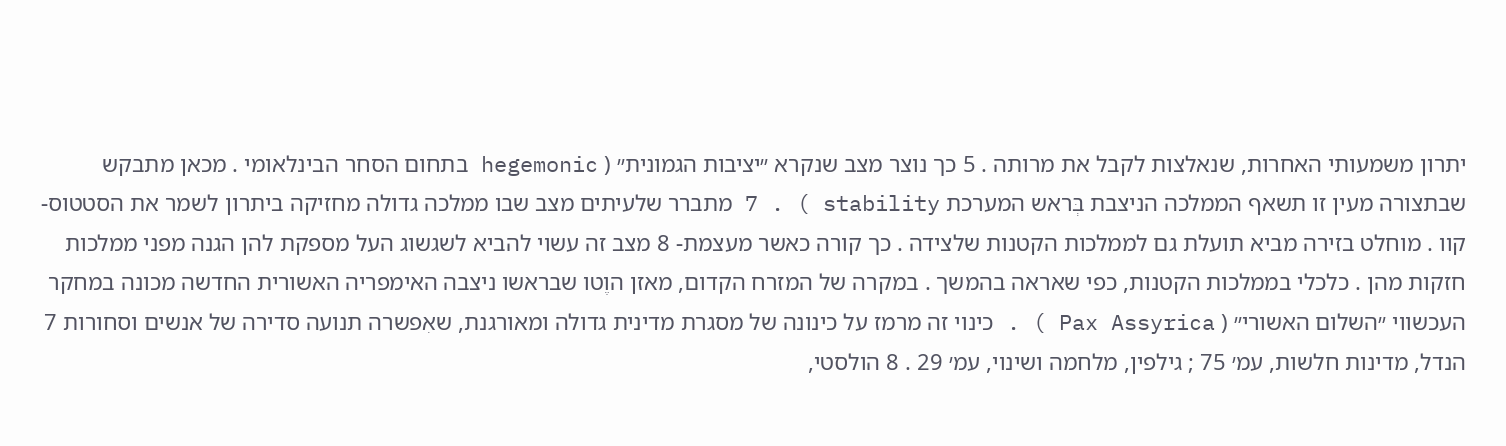יתרון משמעותי האחרות, שנאלצות לקבל את מרותה . 5 כך נוצר מצב שנקרא ״יציבות הגמונית״ ( hegemonic בתחום הסחר הבינלאומי . מכאן מתבקש שבתצורה מעין זו תשאף הממלכה הניצבת בְּראש המערכת stability ) . 7 מתברר שלעיתים מצב שבו ממלכה גדולה מחזיקה ביתרון לשמר את הסטטוס-קוו . מוחלט בזירה מביא תועלת גם לממלכות הקטנות שלצידה . כך קורה כאשר מעצמת- 8 מצב זה עשוי להביא לשגשוג העל מספקת להן הגנה מפני ממלכות חזקות מהן . כלכלי בממלכות הקטנות, כפי שאראה בהמשך . במקרה של המזרח הקדום, מאזן הוֶטו שבראשו ניצבה האימפריה האשורית החדשה מכונה במחקר העכשווי ״השלום האשורי״ ( Pax Assyrica ) . כינוי זה מרמז על כינונה של מסגרת מדינית גדולה ומאורגנת, שאִפשרה תנועה סדירה של אנשים וסחורות 7 הנדל, מדינות חלשות, עמ׳ 75 ; גילפין, מלחמה ושינוי, עמ׳ 29 . 8 הולסטי,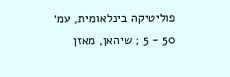פוליטיקה בינלאומית, עמ׳ 50 - 5 ; שיהאן, מאזן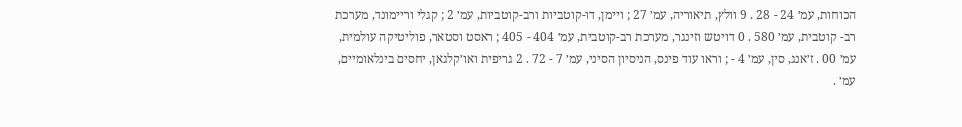הכוחות, עמ׳ 24 - 28 . 9 וולץ, תיאוריה, עמ׳ 27 ; ויימן, דו-קוטביות ורב-קוטביות, עמ׳ 2 ; קגלי וריימונד, מערכת רב- קוטבית, עמ׳ 580 . 0 דויטש וזינגר, מערכת רב-קוטבית, עמ׳ 404 - 405 ; ראסט וסטאר, פוליטיקה עולמית, עמ׳ 00 . ז׳אנג, סין, עמ׳ 4 - ; וראו עוד פינס, הניסיון הסיני, עמ׳ 7 - 72 . 2 גריפית ואו׳קלגאן, יחסים בינלאומיים, עמ׳ .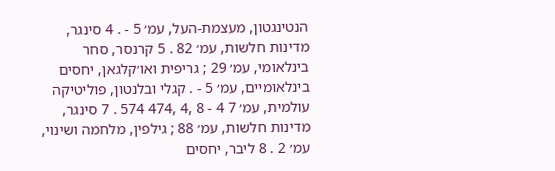הנטינגטון, מעצמת-העל, עמ׳ 5 - . 4 סינגר, מדינות חלשות, עמ׳ 82 . 5 קרנסר, סחר בינלאומי, עמ׳ 29 ; גריפית ואו׳קלגאן, יחסים בינלאומיים, עמ׳ 5 - . קגלי ובלנטון, פוליטיקה עולמית, עמ׳ 7 4 - 8 ,4 ,474 574 . 7 סינגר, מדינות חלשות, עמ׳ 88 ; גילפין, מלחמה ושינוי, עמ׳ 2 . 8 ליבר, יחסים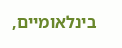בינלאומיים,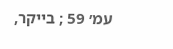עמ׳ 59 ; בייקר,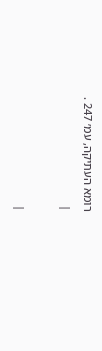רומא העתיקה, עמ׳ 247 .
|

|